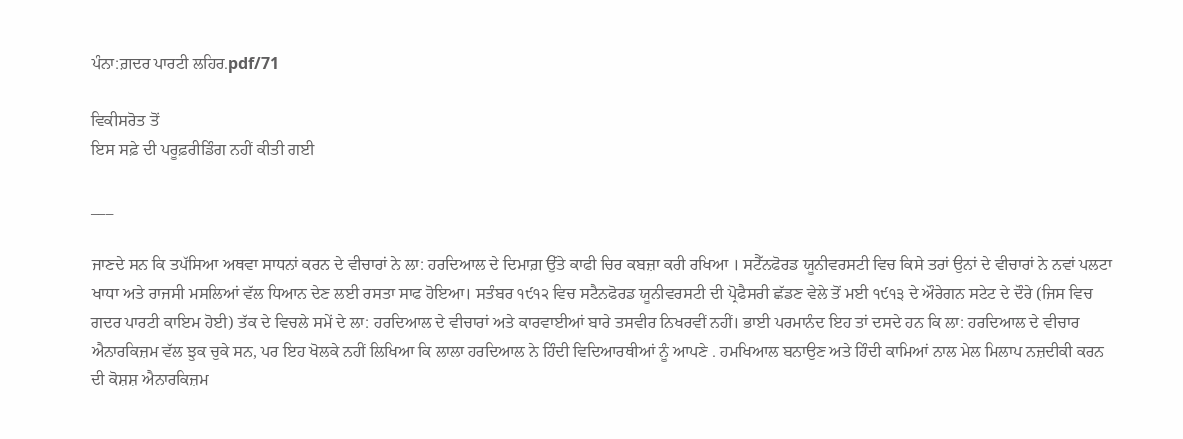ਪੰਨਾ:ਗ਼ਦਰ ਪਾਰਟੀ ਲਹਿਰ.pdf/71

ਵਿਕੀਸਰੋਤ ਤੋਂ
ਇਸ ਸਫ਼ੇ ਦੀ ਪਰੂਫ਼ਰੀਡਿੰਗ ਨਹੀਂ ਕੀਤੀ ਗਈ

___

ਜਾਣਦੇ ਸਨ ਕਿ ਤਪੱਸਿਆ ਅਥਵਾ ਸਾਧਨਾਂ ਕਰਨ ਦੇ ਵੀਚਾਰਾਂ ਨੇ ਲਾ: ਹਰਦਿਆਲ ਦੇ ਦਿਮਾਗ਼ ਉੱਤੇ ਕਾਫੀ ਚਿਰ ਕਬਜ਼ਾ ਕਰੀ ਰਖਿਆ । ਸਟੈੱਨਫੋਰਡ ਯੂਨੀਵਰਸਟੀ ਵਿਚ ਕਿਸੇ ਤਰਾਂ ਉਨਾਂ ਦੇ ਵੀਚਾਰਾਂ ਨੇ ਨਵਾਂ ਪਲਟਾ ਖਾਧਾ ਅਤੇ ਰਾਜਸੀ ਮਸਲਿਆਂ ਵੱਲ ਧਿਆਨ ਦੇਣ ਲਈ ਰਸਤਾ ਸਾਫ ਹੋਇਆ। ਸਤੰਬਰ ੧੯੧੨ ਵਿਚ ਸਟੈਨਫੋਰਡ ਯੂਨੀਵਰਸਟੀ ਦੀ ਪ੍ਰੋਫੈਸਰੀ ਛੱਡਣ ਵੇਲੇ ਤੋਂ ਮਈ ੧੯੧੩ ਦੇ ਔਰੇਗਨ ਸਟੇਟ ਦੇ ਦੌਰੇ (ਜਿਸ ਵਿਚ ਗਦਰ ਪਾਰਟੀ ਕਾਇਮ ਹੋਈ) ਤੱਕ ਦੇ ਵਿਚਲੇ ਸਮੇਂ ਦੇ ਲਾ: ਹਰਦਿਆਲ ਦੇ ਵੀਚਾਰਾਂ ਅਤੇ ਕਾਰਵਾਈਆਂ ਬਾਰੇ ਤਸਵੀਰ ਨਿਖਰਵੀਂ ਨਹੀਂ। ਭਾਈ ਪਰਮਾਨੰਦ ਇਹ ਤਾਂ ਦਸਦੇ ਹਨ ਕਿ ਲਾ: ਹਰਦਿਆਲ ਦੇ ਵੀਚਾਰ ਐਨਾਰਕਿਜ਼ਮ ਵੱਲ ਝੁਕ ਚੁਕੇ ਸਨ, ਪਰ ਇਹ ਖੋਲਕੇ ਨਹੀਂ ਲਿਖਿਆ ਕਿ ਲਾਲਾ ਹਰਦਿਆਲ ਨੇ ਹਿੰਦੀ ਵਿਦਿਆਰਥੀਆਂ ਨੂੰ ਆਪਣੇ . ਹਮਖਿਆਲ ਬਨਾਉਣ ਅਤੇ ਹਿੰਦੀ ਕਾਮਿਆਂ ਨਾਲ ਮੇਲ ਮਿਲਾਪ ਨਜ਼ਦੀਕੀ ਕਰਨ ਦੀ ਕੋਸ਼ਸ਼ ਐਨਾਰਕਿਜ਼ਮ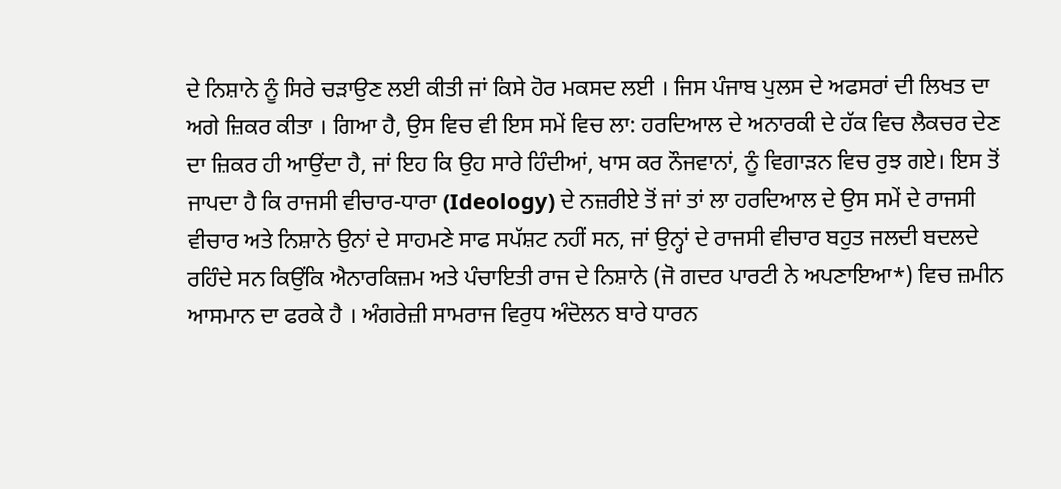ਦੇ ਨਿਸ਼ਾਨੇ ਨੂੰ ਸਿਰੇ ਚੜਾਉਣ ਲਈ ਕੀਤੀ ਜਾਂ ਕਿਸੇ ਹੋਰ ਮਕਸਦ ਲਈ । ਜਿਸ ਪੰਜਾਬ ਪੁਲਸ ਦੇ ਅਫਸਰਾਂ ਦੀ ਲਿਖਤ ਦਾ ਅਗੇ ਜ਼ਿਕਰ ਕੀਤਾ । ਗਿਆ ਹੈ, ਉਸ ਵਿਚ ਵੀ ਇਸ ਸਮੇਂ ਵਿਚ ਲਾ: ਹਰਦਿਆਲ ਦੇ ਅਨਾਰਕੀ ਦੇ ਹੱਕ ਵਿਚ ਲੈਕਚਰ ਦੇਣ ਦਾ ਜ਼ਿਕਰ ਹੀ ਆਉਂਦਾ ਹੈ, ਜਾਂ ਇਹ ਕਿ ਉਹ ਸਾਰੇ ਹਿੰਦੀਆਂ, ਖਾਸ ਕਰ ਨੌਜਵਾਨਾਂ, ਨੂੰ ਵਿਗਾੜਨ ਵਿਚ ਰੁਝ ਗਏ। ਇਸ ਤੋਂ ਜਾਪਦਾ ਹੈ ਕਿ ਰਾਜਸੀ ਵੀਚਾਰ-ਧਾਰਾ (Ideology) ਦੇ ਨਜ਼ਰੀਏ ਤੋਂ ਜਾਂ ਤਾਂ ਲਾ ਹਰਦਿਆਲ ਦੇ ਉਸ ਸਮੇਂ ਦੇ ਰਾਜਸੀ ਵੀਚਾਰ ਅਤੇ ਨਿਸ਼ਾਨੇ ਉਨਾਂ ਦੇ ਸਾਹਮਣੇ ਸਾਫ ਸਪੱਸ਼ਟ ਨਹੀਂ ਸਨ, ਜਾਂ ਉਨ੍ਹਾਂ ਦੇ ਰਾਜਸੀ ਵੀਚਾਰ ਬਹੁਤ ਜਲਦੀ ਬਦਲਦੇ ਰਹਿੰਦੇ ਸਨ ਕਿਉਂਕਿ ਐਨਾਰਕਿਜ਼ਮ ਅਤੇ ਪੰਚਾਇਤੀ ਰਾਜ ਦੇ ਨਿਸ਼ਾਨੇ (ਜੋ ਗਦਰ ਪਾਰਟੀ ਨੇ ਅਪਣਾਇਆ*) ਵਿਚ ਜ਼ਮੀਨ ਆਸਮਾਨ ਦਾ ਫਰਕੇ ਹੈ । ਅੰਗਰੇਜ਼ੀ ਸਾਮਰਾਜ ਵਿਰੁਧ ਅੰਦੋਲਨ ਬਾਰੇ ਧਾਰਨ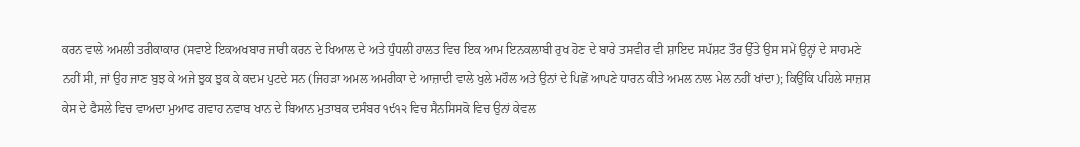ਕਰਨ ਵਾਲੇ ਅਮਲੀ ਤਰੀਕਾਕਾਰ (ਸਵਾਏ ਇਕਅਖਬਾਰ ਜਾਰੀ ਕਰਨ ਦੇ ਖਿਆਲ ਦੇ ਅਤੇ ਧੁੰਧਲੀ ਹਾਲਤ ਵਿਚ ਇਕ ਆਮ ਇਨਕਲਾਬੀ ਰੁਖ ਹੋਣ ਦੇ ਬਾਰੇ ਤਸਵੀਰ ਵੀ ਸ਼ਾਇਦ ਸਪੱਸ਼ਟ ਤੌਰ ਉੱਤੇ ਉਸ ਸਮੇਂ ਉਨ੍ਹਾਂ ਦੇ ਸਾਹਮਣੇ ਨਹੀਂ ਸੀ, ਜਾਂ ਉਹ ਜਾਣ ਬੁਝ ਕੇ ਅਜੇ ਝੁਕ ਝੁਕ ਕੇ ਕਦਮ ਪੁਟਦੇ ਸਨ (ਜਿਹੜਾ ਅਮਲ ਅਮਰੀਕਾ ਦੇ ਆਜ਼ਾਦੀ ਵਾਲੇ ਖੁਲੇ ਮਹੌਲ ਅਤੇ ਉਨਾਂ ਦੇ ਪਿਛੋਂ ਆਪਣੇ ਧਾਰਨ ਕੀਤੇ ਅਮਲ ਨਾਲ ਮੇਲ ਨਹੀਂ ਖਾਂਦਾ); ਕਿਉਂਕਿ ਪਹਿਲੇ ਸਾਜ਼ਸ਼ ਕੇਸ ਦੇ ਫੈਸਲੇ ਵਿਚ ਵਾਅਦਾ ਮੁਆਫ ਗਵਾਹ ਨਵਾਬ ਖਾਨ ਦੇ ਬਿਆਨ ਮੁਤਾਬਕ ਦਸੰਬਰ ੧੯੧੨ ਵਿਚ ਸੈਨਸਿਸਕੋ ਵਿਚ ਉਨਾਂ ਕੇਵਲ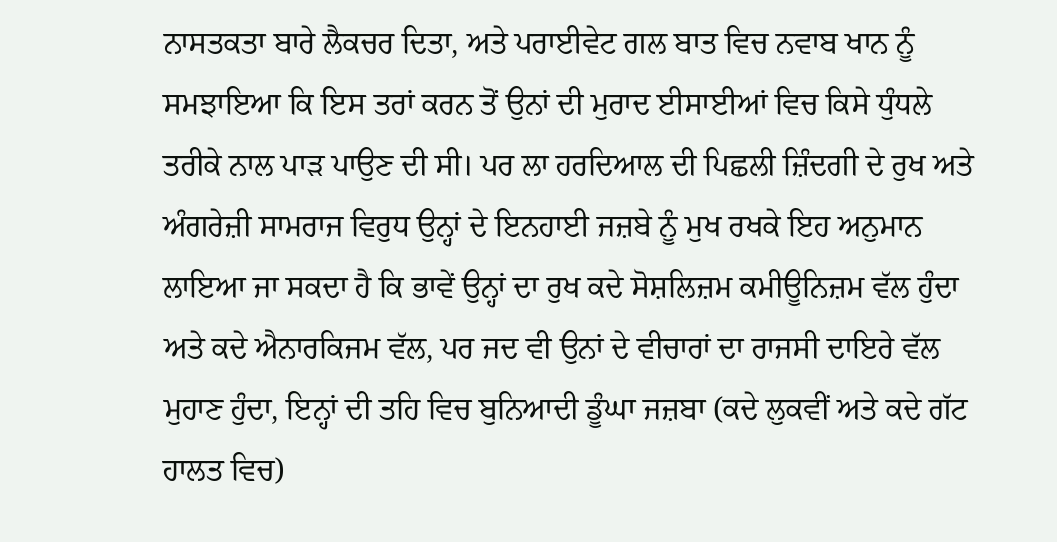ਨਾਸਤਕਤਾ ਬਾਰੇ ਲੈਕਚਰ ਦਿਤਾ, ਅਤੇ ਪਰਾਈਵੇਟ ਗਲ ਬਾਤ ਵਿਚ ਨਵਾਬ ਖਾਨ ਨੂੰ ਸਮਝਾਇਆ ਕਿ ਇਸ ਤਰਾਂ ਕਰਨ ਤੋਂ ਉਨਾਂ ਦੀ ਮੁਰਾਦ ਈਸਾਈਆਂ ਵਿਚ ਕਿਸੇ ਧੁੰਧਲੇ ਤਰੀਕੇ ਨਾਲ ਪਾੜ ਪਾਉਣ ਦੀ ਸੀ। ਪਰ ਲਾ ਹਰਦਿਆਲ ਦੀ ਪਿਛਲੀ ਜ਼ਿੰਦਗੀ ਦੇ ਰੁਖ ਅਤੇ ਅੰਗਰੇਜ਼ੀ ਸਾਮਰਾਜ ਵਿਰੁਧ ਉਨ੍ਹਾਂ ਦੇ ਇਨਹਾਈ ਜਜ਼ਬੇ ਨੂੰ ਮੁਖ ਰਖਕੇ ਇਹ ਅਨੁਮਾਨ ਲਾਇਆ ਜਾ ਸਕਦਾ ਹੈ ਕਿ ਭਾਵੇਂ ਉਨ੍ਹਾਂ ਦਾ ਰੁਖ ਕਦੇ ਸੋਸ਼ਲਿਜ਼ਮ ਕਮੀਊਨਿਜ਼ਮ ਵੱਲ ਹੁੰਦਾ ਅਤੇ ਕਦੇ ਐਨਾਰਕਿਜਮ ਵੱਲ, ਪਰ ਜਦ ਵੀ ਉਨਾਂ ਦੇ ਵੀਚਾਰਾਂ ਦਾ ਰਾਜਸੀ ਦਾਇਰੇ ਵੱਲ ਮੁਹਾਣ ਹੁੰਦਾ, ਇਨ੍ਹਾਂ ਦੀ ਤਹਿ ਵਿਚ ਬੁਨਿਆਦੀ ਡੂੰਘਾ ਜਜ਼ਬਾ (ਕਦੇ ਲੁਕਵੀਂ ਅਤੇ ਕਦੇ ਗੱਟ ਹਾਲਤ ਵਿਚ)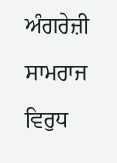ਅੰਗਰੇਜ਼ੀ ਸਾਮਰਾਜ ਵਿਰੁਧ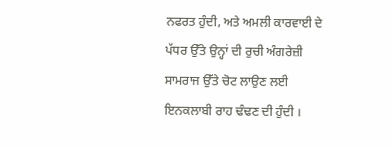ਨਫਰਤ ਹੁੰਦੀ, ਅਤੇ ਅਮਲੀ ਕਾਰਵਾਈ ਦੇ ਪੱਧਰ ਉੱਤੇ ਉਨ੍ਹਾਂ ਦੀ ਰੁਚੀ ਅੰਗਰੇਜ਼ੀ ਸਾਮਰਾਜ ਉੱਤੇ ਚੋਟ ਲਾਉਣ ਲਈ ਇਨਕਲਾਬੀ ਰਾਹ ਢੰਢਣ ਦੀ ਹੁੰਦੀ ।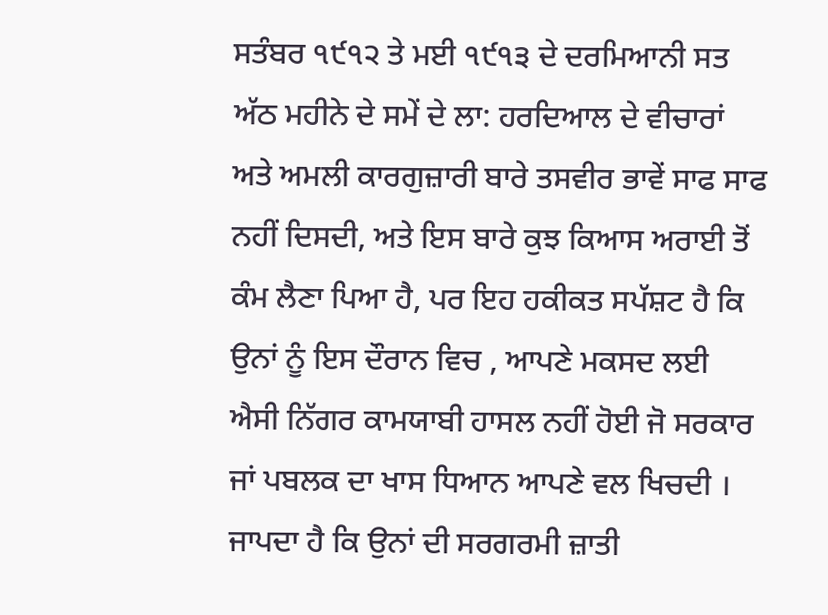ਸਤੰਬਰ ੧੯੧੨ ਤੇ ਮਈ ੧੯੧੩ ਦੇ ਦਰਮਿਆਨੀ ਸਤ ਅੱਠ ਮਹੀਨੇ ਦੇ ਸਮੇਂ ਦੇ ਲਾ: ਹਰਦਿਆਲ ਦੇ ਵੀਚਾਰਾਂ ਅਤੇ ਅਮਲੀ ਕਾਰਗੁਜ਼ਾਰੀ ਬਾਰੇ ਤਸਵੀਰ ਭਾਵੇਂ ਸਾਫ ਸਾਫ ਨਹੀਂ ਦਿਸਦੀ, ਅਤੇ ਇਸ ਬਾਰੇ ਕੁਝ ਕਿਆਸ ਅਰਾਈ ਤੋਂ ਕੰਮ ਲੈਣਾ ਪਿਆ ਹੈ, ਪਰ ਇਹ ਹਕੀਕਤ ਸਪੱਸ਼ਟ ਹੈ ਕਿ ਉਨਾਂ ਨੂੰ ਇਸ ਦੌਰਾਨ ਵਿਚ , ਆਪਣੇ ਮਕਸਦ ਲਈ ਐਸੀ ਨਿੱਗਰ ਕਾਮਯਾਬੀ ਹਾਸਲ ਨਹੀਂ ਹੋਈ ਜੋ ਸਰਕਾਰ ਜਾਂ ਪਬਲਕ ਦਾ ਖਾਸ ਧਿਆਨ ਆਪਣੇ ਵਲ ਖਿਚਦੀ । ਜਾਪਦਾ ਹੈ ਕਿ ਉਨਾਂ ਦੀ ਸਰਗਰਮੀ ਜ਼ਾਤੀ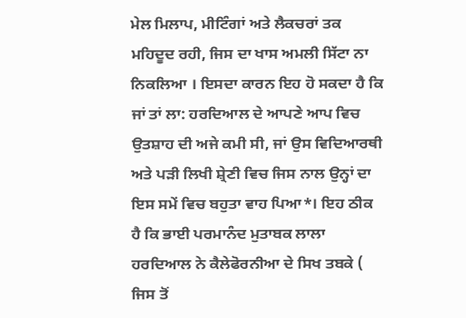ਮੇਲ ਮਿਲਾਪ, ਮੀਟਿੰਗਾਂ ਅਤੇ ਲੈਕਚਰਾਂ ਤਕ ਮਹਿਦੂਦ ਰਹੀ, ਜਿਸ ਦਾ ਖਾਸ ਅਮਲੀ ਸਿੱਟਾ ਨਾ ਨਿਕਲਿਆ । ਇਸਦਾ ਕਾਰਨ ਇਹ ਹੋ ਸਕਦਾ ਹੈ ਕਿ ਜਾਂ ਤਾਂ ਲਾ: ਹਰਦਿਆਲ ਦੇ ਆਪਣੇ ਆਪ ਵਿਚ ਉਤਸ਼ਾਹ ਦੀ ਅਜੇ ਕਮੀ ਸੀ, ਜਾਂ ਉਸ ਵਿਦਿਆਰਥੀ ਅਤੇ ਪੜੀ ਲਿਖੀ ਸ਼੍ਰੇਣੀ ਵਿਚ ਜਿਸ ਨਾਲ ਉਨ੍ਹਾਂ ਦਾ ਇਸ ਸਮੇਂ ਵਿਚ ਬਹੁਤਾ ਵਾਹ ਪਿਆ*। ਇਹ ਠੀਕ ਹੈ ਕਿ ਭਾਈ ਪਰਮਾਨੰਦ ਮੁਤਾਬਕ ਲਾਲਾ ਹਰਦਿਆਲ ਨੇ ਕੈਲੇਫੋਰਨੀਆ ਦੇ ਸਿਖ ਤਬਕੇ ( ਜਿਸ ਤੋਂ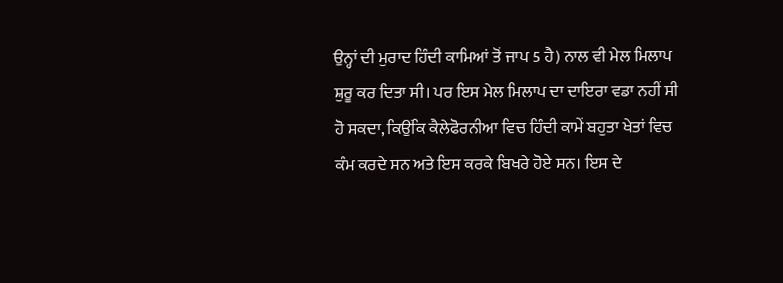ਉਨ੍ਹਾਂ ਦੀ ਮੁਰਾਦ ਹਿੰਦੀ ਕਾਮਿਆਂ ਤੋਂ ਜਾਪ 5 ਹੈ) ਨਾਲ ਵੀ ਮੇਲ ਮਿਲਾਪ ਸ਼ੁਰੂ ਕਰ ਦਿਤਾ ਸੀ। ਪਰ ਇਸ ਮੇਲ ਮਿਲਾਪ ਦਾ ਦਾਇਰਾ ਵਡਾ ਨਹੀਂ ਸੀ ਹੋ ਸਕਦਾ, ਕਿਉਂਕਿ ਕੈਲੇਫੋਰਨੀਆ ਵਿਚ ਹਿੰਦੀ ਕਾਮੇਂ ਬਹੁਤਾ ਖੇਤਾਂ ਵਿਚ ਕੰਮ ਕਰਦੇ ਸਨ ਅਤੇ ਇਸ ਕਰਕੇ ਬਿਖਰੇ ਹੋਏ ਸਨ। ਇਸ ਦੇ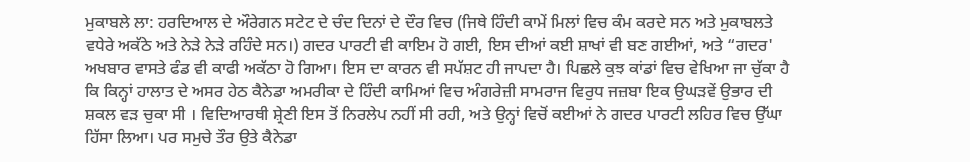ਮੁਕਾਬਲੇ ਲਾ: ਹਰਦਿਆਲ ਦੇ ਔਰੇਗਨ ਸਟੇਟ ਦੇ ਚੰਦ ਦਿਨਾਂ ਦੇ ਦੌਰ ਵਿਚ (ਜਿਥੇ ਹਿੰਦੀ ਕਾਮੇਂ ਮਿਲਾਂ ਵਿਚ ਕੰਮ ਕਰਦੇ ਸਨ ਅਤੇ ਮੁਕਾਬਲਤੇ ਵਧੇਰੇ ਅਕੱਠੇ ਅਤੇ ਨੇੜੇ ਨੇੜੇ ਰਹਿੰਦੇ ਸਨ।) ਗਦਰ ਪਾਰਟੀ ਵੀ ਕਾਇਮ ਹੋ ਗਈ, ਇਸ ਦੀਆਂ ਕਈ ਸ਼ਾਖਾਂ ਵੀ ਬਣ ਗਈਆਂ, ਅਤੇ “ਗਦਰ' ਅਖਬਾਰ ਵਾਸਤੇ ਫੰਡ ਵੀ ਕਾਫੀ ਅਕੱਠਾ ਹੋ ਗਿਆ। ਇਸ ਦਾ ਕਾਰਨ ਵੀ ਸਪੱਸ਼ਟ ਹੀ ਜਾਪਦਾ ਹੈ। ਪਿਛਲੇ ਕੁਝ ਕਾਂਡਾਂ ਵਿਚ ਵੇਖਿਆ ਜਾ ਚੁੱਕਾ ਹੈ ਕਿ ਕਿਨ੍ਹਾਂ ਹਾਲਾਤ ਦੇ ਅਸਰ ਹੇਠ ਕੈਨੇਡਾ ਅਮਰੀਕਾ ਦੇ ਹਿੰਦੀ ਕਾਮਿਆਂ ਵਿਚ ਅੰਗਰੇਜ਼ੀ ਸਾਮਰਾਜ ਵਿਰੁਧ ਜਜ਼ਬਾ ਇਕ ਉਘੜਵੇਂ ਉਭਾਰ ਦੀ ਸ਼ਕਲ ਵੜ ਚੁਕਾ ਸੀ । ਵਿਦਿਆਰਥੀ ਸ਼੍ਰੇਣੀ ਇਸ ਤੋਂ ਨਿਰਲੇਪ ਨਹੀਂ ਸੀ ਰਹੀ, ਅਤੇ ਉਨ੍ਹਾਂ ਵਿਚੋਂ ਕਈਆਂ ਨੇ ਗਦਰ ਪਾਰਟੀ ਲਹਿਰ ਵਿਚ ਉੱਘਾ ਹਿੱਸਾ ਲਿਆ। ਪਰ ਸਮੁਚੇ ਤੌਰ ਉਤੇ ਕੈਨੇਡਾ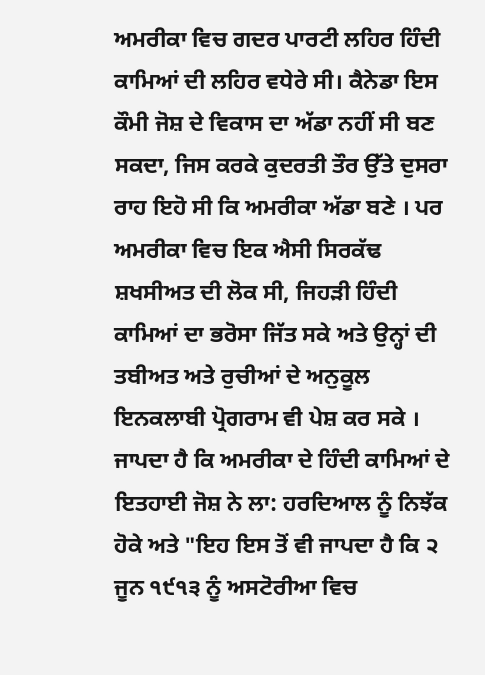ਅਮਰੀਕਾ ਵਿਚ ਗਦਰ ਪਾਰਟੀ ਲਹਿਰ ਹਿੰਦੀ ਕਾਮਿਆਂ ਦੀ ਲਹਿਰ ਵਧੇਰੇ ਸੀ। ਕੈਨੇਡਾ ਇਸ ਕੌਮੀ ਜੋਸ਼ ਦੇ ਵਿਕਾਸ ਦਾ ਅੱਡਾ ਨਹੀਂ ਸੀ ਬਣ ਸਕਦਾ, ਜਿਸ ਕਰਕੇ ਕੁਦਰਤੀ ਤੌਰ ਉੱਤੇ ਦੁਸਰਾ ਰਾਹ ਇਹੋ ਸੀ ਕਿ ਅਮਰੀਕਾ ਅੱਡਾ ਬਣੇ । ਪਰ ਅਮਰੀਕਾ ਵਿਚ ਇਕ ਐਸੀ ਸਿਰਕੱਢ ਸ਼ਖਸੀਅਤ ਦੀ ਲੋਕ ਸੀ, ਜਿਹੜੀ ਹਿੰਦੀ ਕਾਮਿਆਂ ਦਾ ਭਰੋਸਾ ਜਿੱਤ ਸਕੇ ਅਤੇ ਉਨ੍ਹਾਂ ਦੀ ਤਬੀਅਤ ਅਤੇ ਰੁਚੀਆਂ ਦੇ ਅਨੁਕੂਲ ਇਨਕਲਾਬੀ ਪ੍ਰੋਗਰਾਮ ਵੀ ਪੇਸ਼ ਕਰ ਸਕੇ । ਜਾਪਦਾ ਹੈ ਕਿ ਅਮਰੀਕਾ ਦੇ ਹਿੰਦੀ ਕਾਮਿਆਂ ਦੇ ਇਤਹਾਈ ਜੋਸ਼ ਨੇ ਲਾ: ਹਰਦਿਆਲ ਨੂੰ ਨਿਝੱਕ ਹੋਕੇ ਅਤੇ "ਇਹ ਇਸ ਤੋਂ ਵੀ ਜਾਪਦਾ ਹੈ ਕਿ ੨ ਜੂਨ ੧੯੧੩ ਨੂੰ ਅਸਟੋਰੀਆ ਵਿਚ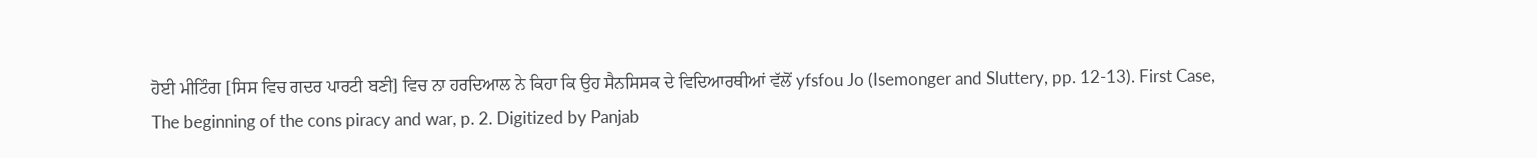ਹੋਈ ਮੀਟਿੰਗ [ਸਿਸ ਵਿਚ ਗਦਰ ਪਾਰਟੀ ਬਣੀ] ਵਿਚ ਨਾ ਹਰਦਿਆਲ ਨੇ ਕਿਹਾ ਕਿ ਉਹ ਸੈਨਸਿਸਕ ਦੇ ਵਿਦਿਆਰਥੀਆਂ ਵੱਲੋਂ yfsfou Jo (Isemonger and Sluttery, pp. 12-13). First Case, The beginning of the cons piracy and war, p. 2. Digitized by Panjab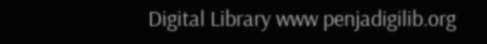Digital Library www penjadigilib.org